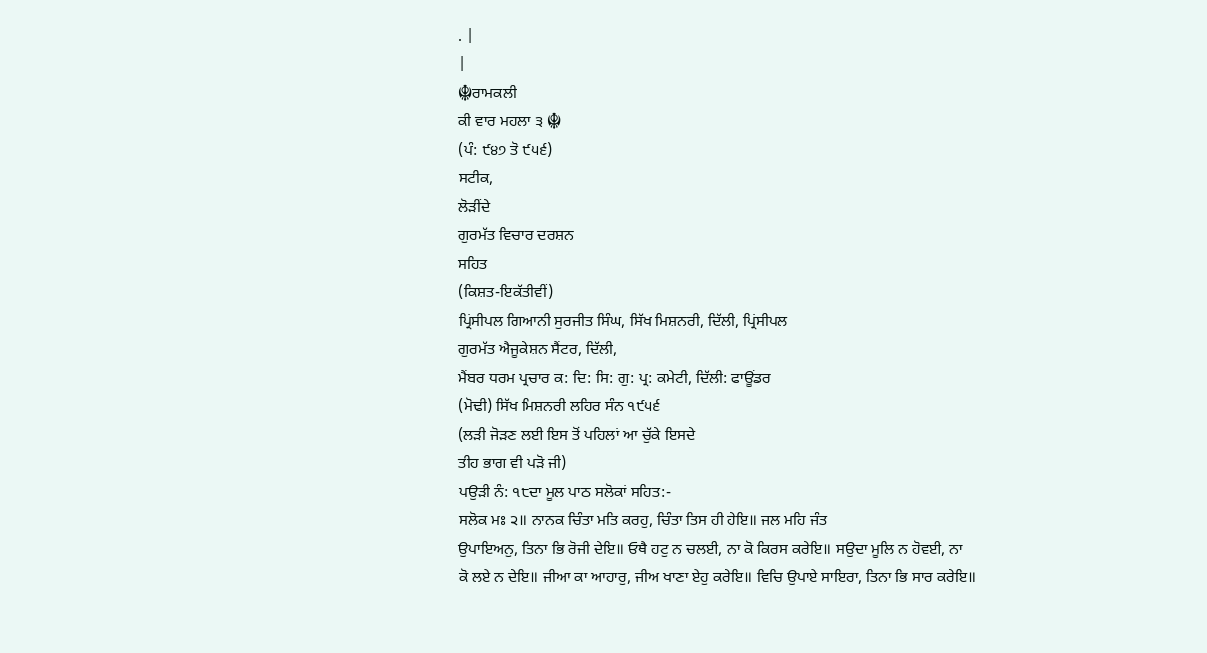. |
|
☬ਰਾਮਕਲੀ
ਕੀ ਵਾਰ ਮਹਲਾ ੩ ☬
(ਪੰ: ੯੪੭ ਤੋ ੯੫੬)
ਸਟੀਕ,
ਲੋੜੀਂਦੇ
ਗੁਰਮੱਤ ਵਿਚਾਰ ਦਰਸ਼ਨ
ਸਹਿਤ
(ਕਿਸ਼ਤ-ਇਕੱਤੀਵੀਂ)
ਪ੍ਰਿਂਸੀਪਲ ਗਿਆਨੀ ਸੁਰਜੀਤ ਸਿੰਘ, ਸਿੱਖ ਮਿਸ਼ਨਰੀ, ਦਿੱਲੀ, ਪ੍ਰਿਂਸੀਪਲ
ਗੁਰਮੱਤ ਐਜੂਕੇਸ਼ਨ ਸੈਂਟਰ, ਦਿੱਲੀ,
ਮੈਂਬਰ ਧਰਮ ਪ੍ਰਚਾਰ ਕ: ਦਿ: ਸਿ: ਗੁ: ਪ੍ਰ: ਕਮੇਟੀ, ਦਿੱਲੀ: ਫਾਊਂਡਰ
(ਮੋਢੀ) ਸਿੱਖ ਮਿਸ਼ਨਰੀ ਲਹਿਰ ਸੰਨ ੧੯੫੬
(ਲੜੀ ਜੋੜਣ ਲਈ ਇਸ ਤੋਂ ਪਹਿਲਾਂ ਆ ਚੁੱਕੇ ਇਸਦੇ
ਤੀਹ ਭਾਗ ਵੀ ਪੜੋ ਜੀ)
ਪਉੜੀ ਨੰ: ੧੮ਦਾ ਮੂਲ ਪਾਠ ਸਲੋਕਾਂ ਸਹਿਤ:-
ਸਲੋਕ ਮਃ ੨॥ ਨਾਨਕ ਚਿੰਤਾ ਮਤਿ ਕਰਹੁ, ਚਿੰਤਾ ਤਿਸ ਹੀ ਹੇਇ॥ ਜਲ ਮਹਿ ਜੰਤ
ਉਪਾਇਅਨੁ, ਤਿਨਾ ਭਿ ਰੋਜੀ ਦੇਇ॥ ਓਥੈ ਹਟੁ ਨ ਚਲਈ, ਨਾ ਕੋ ਕਿਰਸ ਕਰੇਇ॥ ਸਉਦਾ ਮੂਲਿ ਨ ਹੋਵਈ, ਨਾ
ਕੋ ਲਏ ਨ ਦੇਇ॥ ਜੀਆ ਕਾ ਆਹਾਰੁ, ਜੀਅ ਖਾਣਾ ਏਹੁ ਕਰੇਇ॥ ਵਿਚਿ ਉਪਾਏ ਸਾਇਰਾ, ਤਿਨਾ ਭਿ ਸਾਰ ਕਰੇਇ॥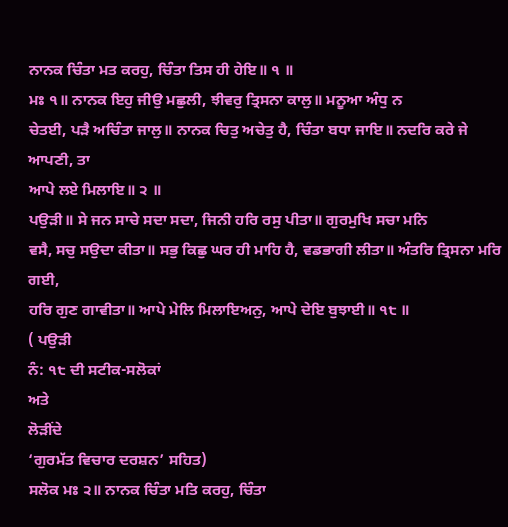ਨਾਨਕ ਚਿੰਤਾ ਮਤ ਕਰਹੁ, ਚਿੰਤਾ ਤਿਸ ਹੀ ਹੇਇ॥ ੧ ॥
ਮਃ ੧॥ ਨਾਨਕ ਇਹੁ ਜੀਉ ਮਛੁਲੀ, ਝੀਵਰੁ ਤ੍ਰਿਸਨਾ ਕਾਲੁ॥ ਮਨੂਆ ਅੰਧੁ ਨ
ਚੇਤਈ, ਪੜੈ ਅਚਿੰਤਾ ਜਾਲੁ॥ ਨਾਨਕ ਚਿਤੁ ਅਚੇਤੁ ਹੈ, ਚਿੰਤਾ ਬਧਾ ਜਾਇ॥ ਨਦਰਿ ਕਰੇ ਜੇ ਆਪਣੀ, ਤਾ
ਆਪੇ ਲਏ ਮਿਲਾਇ॥ ੨ ॥
ਪਉੜੀ॥ ਸੇ ਜਨ ਸਾਚੇ ਸਦਾ ਸਦਾ, ਜਿਨੀ ਹਰਿ ਰਸੁ ਪੀਤਾ॥ ਗੁਰਮੁਖਿ ਸਚਾ ਮਨਿ
ਵਸੈ, ਸਚੁ ਸਉਦਾ ਕੀਤਾ॥ ਸਭੁ ਕਿਛੁ ਘਰ ਹੀ ਮਾਹਿ ਹੈ, ਵਡਭਾਗੀ ਲੀਤਾ॥ ਅੰਤਰਿ ਤ੍ਰਿਸਨਾ ਮਰਿ ਗਈ,
ਹਰਿ ਗੁਣ ਗਾਵੀਤਾ॥ ਆਪੇ ਮੇਲਿ ਮਿਲਾਇਅਨੁ, ਆਪੇ ਦੇਇ ਬੁਝਾਈ॥ ੧੮ ॥
( ਪਉੜੀ
ਨੰ: ੧੮ ਦੀ ਸਟੀਕ-ਸਲੋਕਾਂ
ਅਤੇ
ਲੋੜੀਂਦੇ
‘ਗੁਰਮੱਤ ਵਿਚਾਰ ਦਰਸ਼ਨ’ ਸਹਿਤ)
ਸਲੋਕ ਮਃ ੨॥ ਨਾਨਕ ਚਿੰਤਾ ਮਤਿ ਕਰਹੁ, ਚਿੰਤਾ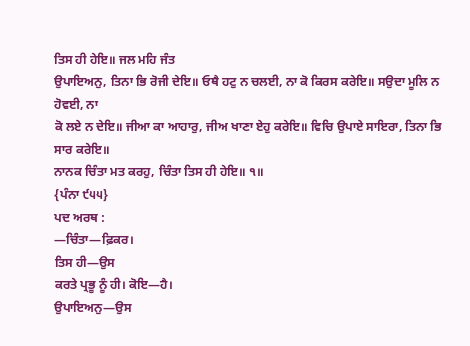ਤਿਸ ਹੀ ਹੇਇ॥ ਜਲ ਮਹਿ ਜੰਤ
ਉਪਾਇਅਨੁ, ਤਿਨਾ ਭਿ ਰੋਜੀ ਦੇਇ॥ ਓਥੈ ਹਟੁ ਨ ਚਲਈ, ਨਾ ਕੋ ਕਿਰਸ ਕਰੇਇ॥ ਸਉਦਾ ਮੂਲਿ ਨ ਹੋਵਈ, ਨਾ
ਕੋ ਲਏ ਨ ਦੇਇ॥ ਜੀਆ ਕਾ ਆਹਾਰੁ, ਜੀਅ ਖਾਣਾ ਏਹੁ ਕਰੇਇ॥ ਵਿਚਿ ਉਪਾਏ ਸਾਇਰਾ, ਤਿਨਾ ਭਿ ਸਾਰ ਕਰੇਇ॥
ਨਾਨਕ ਚਿੰਤਾ ਮਤ ਕਰਹੁ, ਚਿੰਤਾ ਤਿਸ ਹੀ ਹੇਇ॥ ੧॥
{ਪੰਨਾ ੯੫੫}
ਪਦ ਅਰਥ :
—ਚਿੰਤਾ—ਫ਼ਿਕਰ।
ਤਿਸ ਹੀ—ਉਸ
ਕਰਤੇ ਪ੍ਰਭੂ ਨੂੰ ਹੀ। ਕੋਇ—ਹੈ।
ਉਪਾਇਅਨੁ—ਉਸ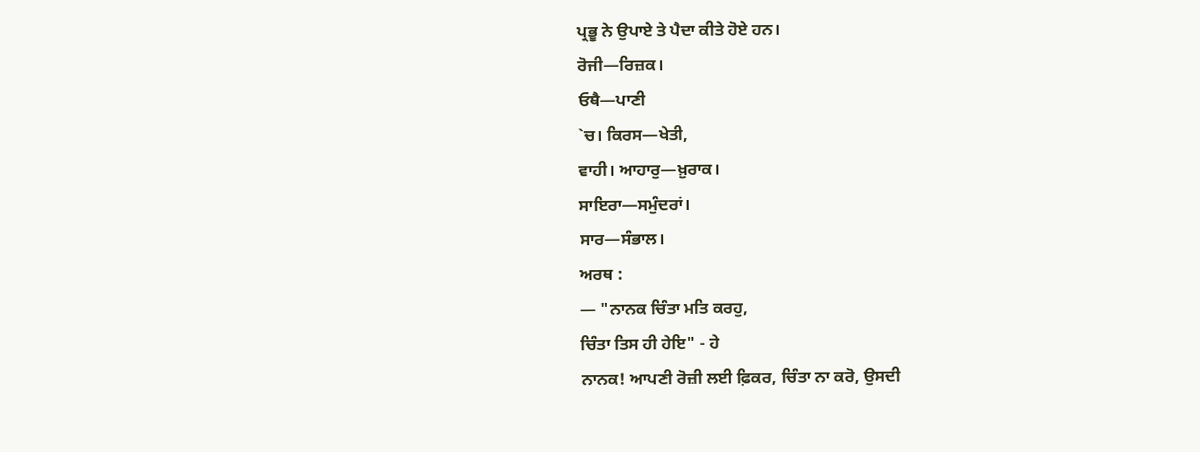ਪ੍ਰਭੂ ਨੇ ਉਪਾਏ ਤੇ ਪੈਦਾ ਕੀਤੇ ਹੋਏ ਹਨ।
ਰੋਜੀ—ਰਿਜ਼ਕ।
ਓਥੈ—ਪਾਣੀ
`ਚ। ਕਿਰਸ—ਖੇਤੀ,
ਵਾਹੀ। ਆਹਾਰੁ—ਖ਼ੁਰਾਕ।
ਸਾਇਰਾ—ਸਮੁੰਦਰਾਂ।
ਸਾਰ—ਸੰਭਾਲ।
ਅਰਥ :
— "ਨਾਨਕ ਚਿੰਤਾ ਮਤਿ ਕਰਹੁ,
ਚਿੰਤਾ ਤਿਸ ਹੀ ਹੇਇ" - ਹੇ
ਨਾਨਕ! ਆਪਣੀ ਰੋਜ਼ੀ ਲਈ ਫ਼ਿਕਰ, ਚਿੰਤਾ ਨਾ ਕਰੋ, ਉਸਦੀ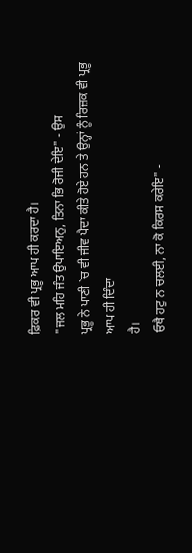ਫ਼ਿਕਰ ਵੀ ਪ੍ਰਭੂ ਆਪ ਹੀ ਕਰਦਾ ਹੈ।
"ਜਲ ਮਹਿ ਜੰਤ ਉਪਾਇਅਨੁ, ਤਿਨਾ ਭਿ ਰੋਜੀ ਦੇਇ" - ਉਸ
ਪ੍ਰਭੂ ਨੇ ਪਾਣੀ `ਚ ਵੀ ਜੀਵ ਪੈਦਾ ਕੀਤੇ ਹੋਏ ਹਨ ਤੇ ਉਨ੍ਹਾਂ ਨੂੰ ਰਿਜ਼ਕ ਵੀ ਪ੍ਰਭੂ ਆਪ ਹੀ ਦਿੰਦਾ
ਹੈ।
ਓਥੈ ਹਟੁ ਨ ਚਲਈ, ਨਾ ਕੋ ਕਿਰਸ ਕਰੇਇ" -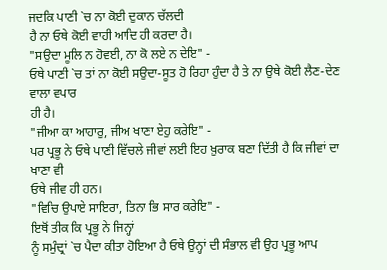ਜਦਕਿ ਪਾਣੀ `ਚ ਨਾ ਕੋਈ ਦੁਕਾਨ ਚੱਲਦੀ
ਹੈ ਨਾ ਓਥੇ ਕੋਈ ਵਾਹੀ ਆਦਿ ਹੀ ਕਰਦਾ ਹੈ।
"ਸਉਦਾ ਮੂਲਿ ਨ ਹੋਵਈ, ਨਾ ਕੋ ਲਏ ਨ ਦੇਇ" -
ਓਥੇ ਪਾਣੀ `ਚ ਤਾਂ ਨਾ ਕੋਈ ਸਉਦਾ-ਸੂਤ ਹੋ ਰਿਹਾ ਹੁੰਦਾ ਹੈ ਤੇ ਨਾ ਉਥੇ ਕੋਈ ਲੈਣ-ਦੇਣ ਵਾਲਾ ਵਪਾਰ
ਹੀ ਹੈ।
"ਜੀਆ ਕਾ ਆਹਾਰੁ, ਜੀਅ ਖਾਣਾ ਏਹੁ ਕਰੇਇ" -
ਪਰ ਪ੍ਰਭੂ ਨੇ ਓਥੇ ਪਾਣੀ ਵਿੱਚਲੇ ਜੀਵਾਂ ਲਈ ਇਹ ਖ਼ੁਰਾਕ ਬਣਾ ਦਿੱਤੀ ਹੈ ਕਿ ਜੀਵਾਂ ਦਾ ਖਾਣਾ ਵੀ
ਓਥੇ ਜੀਵ ਹੀ ਹਨ।
"ਵਿਚਿ ਉਪਾਏ ਸਾਇਰਾ, ਤਿਨਾ ਭਿ ਸਾਰ ਕਰੇਇ" -
ਇਥੋਂ ਤੀਕ ਕਿ ਪ੍ਰਭੂ ਨੇ ਜਿਨ੍ਹਾਂ
ਨੂੰ ਸਮੁੰਦ੍ਰਾਂ `ਚ ਪੈਦਾ ਕੀਤਾ ਹੋਇਆ ਹੈ ਓਥੇ ਉਨ੍ਹਾਂ ਦੀ ਸੰਭਾਲ ਵੀ ਉਹ ਪ੍ਰਭੂ ਆਪ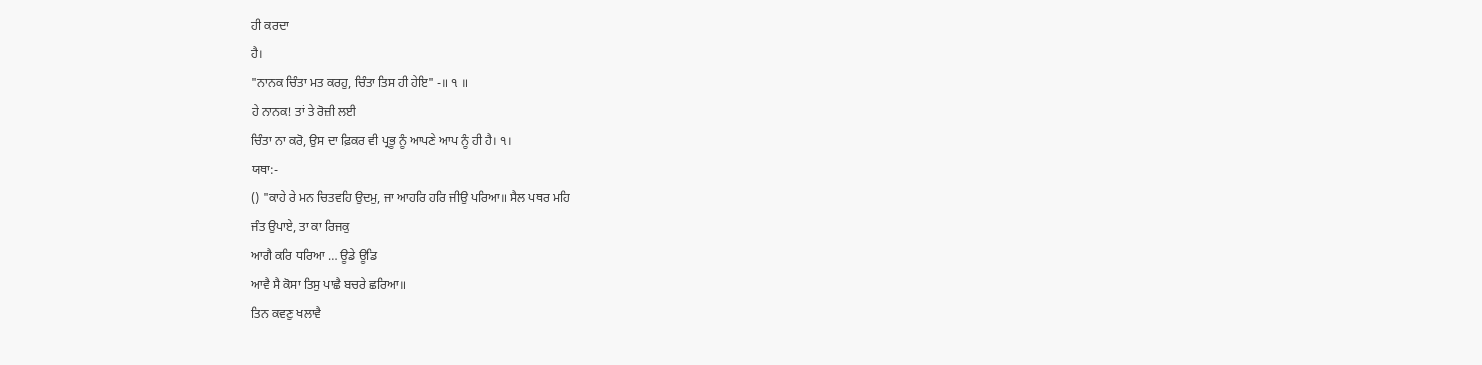ਹੀ ਕਰਦਾ
ਹੈ।
"ਨਾਨਕ ਚਿੰਤਾ ਮਤ ਕਰਹੁ, ਚਿੰਤਾ ਤਿਸ ਹੀ ਹੇਇ" -॥ ੧ ॥
ਹੇ ਨਾਨਕ! ਤਾਂ ਤੇ ਰੋਜ਼ੀ ਲਈ
ਚਿੰਤਾ ਨਾ ਕਰੋ, ਉਸ ਦਾ ਫ਼ਿਕਰ ਵੀ ਪ੍ਰਭੂ ਨੂੰ ਆਪਣੇ ਆਪ ਨੂੰ ਹੀ ਹੈ। ੧।
ਯਥਾ:-
() "ਕਾਹੇ ਰੇ ਮਨ ਚਿਤਵਹਿ ਉਦਮੁ, ਜਾ ਆਹਰਿ ਹਰਿ ਜੀਉ ਪਰਿਆ॥ ਸੈਲ ਪਥਰ ਮਹਿ
ਜੰਤ ਉਪਾਏ, ਤਾ ਕਾ ਰਿਜਕੁ
ਆਗੈ ਕਰਿ ਧਰਿਆ … ਊਡੇ ਊਡਿ
ਆਵੈ ਸੈ ਕੋਸਾ ਤਿਸੁ ਪਾਛੈ ਬਚਰੇ ਛਰਿਆ॥
ਤਿਨ ਕਵਣੁ ਖਲਾਵੈ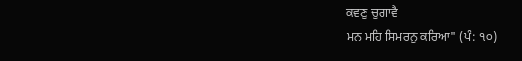ਕਵਣੁ ਚੁਗਾਵੈ
ਮਨ ਮਹਿ ਸਿਮਰਨੁ ਕਰਿਆ" (ਪੰ: ੧੦)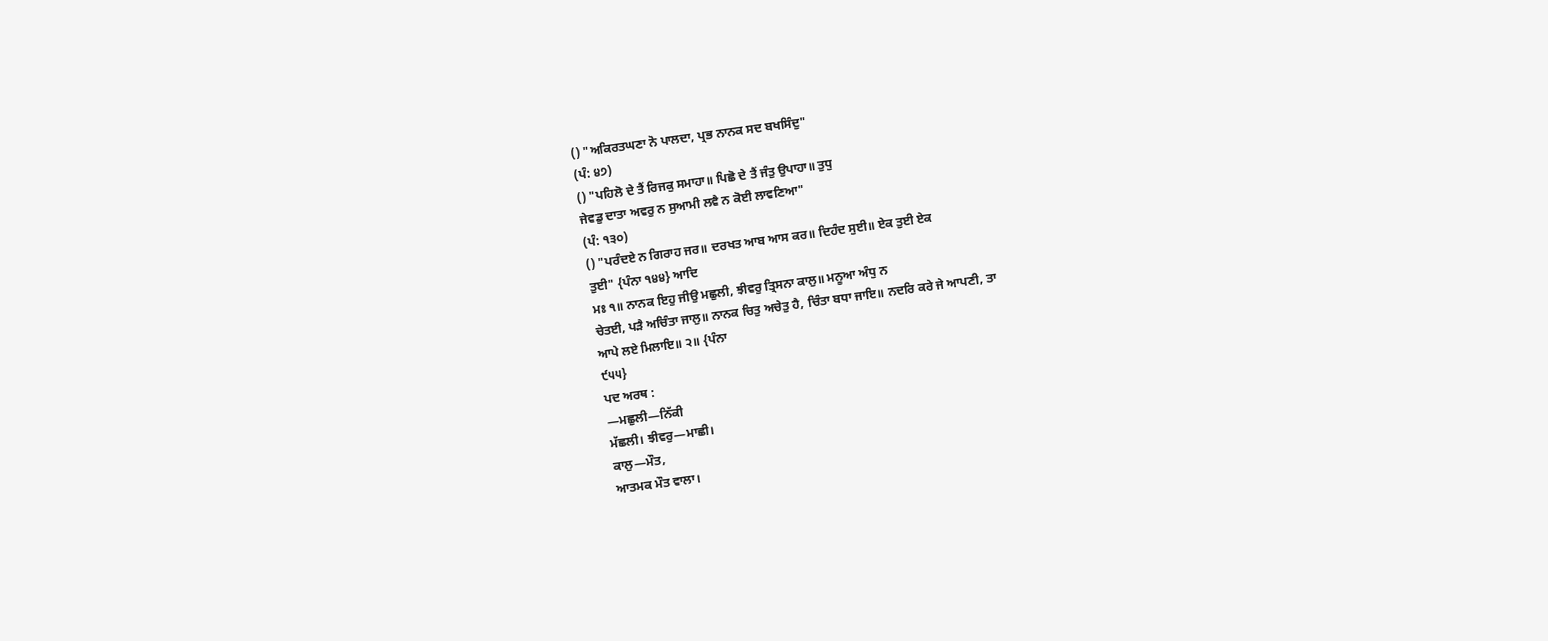() "ਅਕਿਰਤਘਣਾ ਨੋ ਪਾਲਦਾ, ਪ੍ਰਭ ਨਾਨਕ ਸਦ ਬਖਸਿੰਦੁ"
(ਪੰ: ੪੭)
() "ਪਹਿਲੋ ਦੇ ਤੈਂ ਰਿਜਕੁ ਸਮਾਹਾ॥ ਪਿਛੋ ਦੇ ਤੈਂ ਜੰਤੁ ਉਪਾਹਾ॥ ਤੁਧੁ
ਜੇਵਡੁ ਦਾਤਾ ਅਵਰੁ ਨ ਸੁਆਮੀ ਲਵੈ ਨ ਕੋਈ ਲਾਵਣਿਆ"
(ਪੰ: ੧੩੦)
() "ਪਰੰਦਏ ਨ ਗਿਰਾਹ ਜਰ॥ ਦਰਖਤ ਆਬ ਆਸ ਕਰ॥ ਦਿਹੰਦ ਸੁਈ॥ ਏਕ ਤੁਈ ਏਕ
ਤੁਈ" {ਪੰਨਾ ੧੪੪} ਆਦਿ
ਮਃ ੧॥ ਨਾਨਕ ਇਹੁ ਜੀਉ ਮਛੁਲੀ, ਝੀਵਰੁ ਤ੍ਰਿਸਨਾ ਕਾਲੁ॥ ਮਨੂਆ ਅੰਧੁ ਨ
ਚੇਤਈ, ਪੜੈ ਅਚਿੰਤਾ ਜਾਲੁ॥ ਨਾਨਕ ਚਿਤੁ ਅਚੇਤੁ ਹੈ, ਚਿੰਤਾ ਬਧਾ ਜਾਇ॥ ਨਦਰਿ ਕਰੇ ਜੇ ਆਪਣੀ, ਤਾ
ਆਪੇ ਲਏ ਮਿਲਾਇ॥ ੨॥ {ਪੰਨਾ
੯੫੫}
ਪਦ ਅਰਥ :
—ਮਛੁਲੀ—ਨਿੱਕੀ
ਮੱਛਲੀ। ਝੀਵਰੁ—ਮਾਛੀ।
ਕਾਲੁ—ਮੌਤ,
ਆਤਮਕ ਮੌਤ ਵਾਲਾ।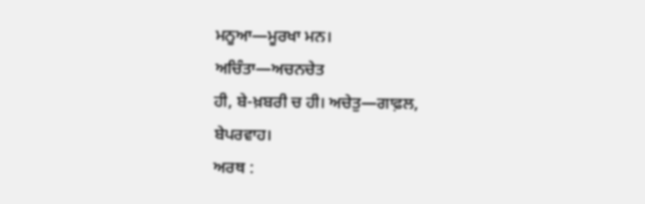ਮਨੂਆ—ਮੂਰਖਾ ਮਨ।
ਅਚਿੰਤਾ—ਅਚਨਚੇਤ
ਹੀ, ਬੇ-ਖ਼ਬਰੀ ਚ ਹੀ। ਅਚੇਤੁ—ਗਾਫ਼ਲ,
ਬੇਪਰਵਾਹ।
ਅਰਥ :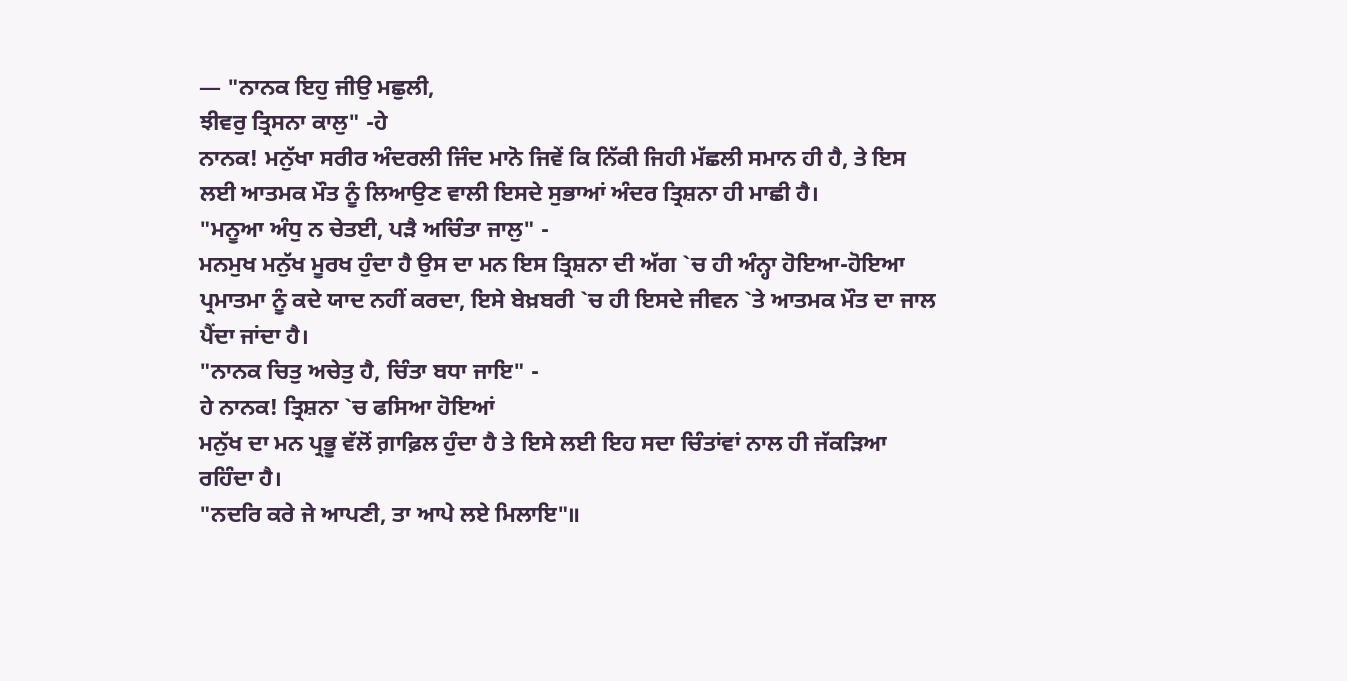— "ਨਾਨਕ ਇਹੁ ਜੀਉ ਮਛੁਲੀ,
ਝੀਵਰੁ ਤ੍ਰਿਸਨਾ ਕਾਲੁ" -ਹੇ
ਨਾਨਕ! ਮਨੁੱਖਾ ਸਰੀਰ ਅੰਦਰਲੀ ਜਿੰਦ ਮਾਨੋ ਜਿਵੇਂ ਕਿ ਨਿੱਕੀ ਜਿਹੀ ਮੱਛਲੀ ਸਮਾਨ ਹੀ ਹੈ, ਤੇ ਇਸ
ਲਈ ਆਤਮਕ ਮੌਤ ਨੂੰ ਲਿਆਉਣ ਵਾਲੀ ਇਸਦੇ ਸੁਭਾਆਂ ਅੰਦਰ ਤ੍ਰਿਸ਼ਨਾ ਹੀ ਮਾਛੀ ਹੈ।
"ਮਨੂਆ ਅੰਧੁ ਨ ਚੇਤਈ, ਪੜੈ ਅਚਿੰਤਾ ਜਾਲੁ" -
ਮਨਮੁਖ ਮਨੁੱਖ ਮੂਰਖ ਹੁੰਦਾ ਹੈ ਉਸ ਦਾ ਮਨ ਇਸ ਤ੍ਰਿਸ਼ਨਾ ਦੀ ਅੱਗ `ਚ ਹੀ ਅੰਨ੍ਹਾ ਹੋਇਆ-ਹੋਇਆ
ਪ੍ਰਮਾਤਮਾ ਨੂੰ ਕਦੇ ਯਾਦ ਨਹੀਂ ਕਰਦਾ, ਇਸੇ ਬੇਖ਼ਬਰੀ `ਚ ਹੀ ਇਸਦੇ ਜੀਵਨ `ਤੇ ਆਤਮਕ ਮੌਤ ਦਾ ਜਾਲ
ਪੈਂਦਾ ਜਾਂਦਾ ਹੈ।
"ਨਾਨਕ ਚਿਤੁ ਅਚੇਤੁ ਹੈ, ਚਿੰਤਾ ਬਧਾ ਜਾਇ" -
ਹੇ ਨਾਨਕ! ਤ੍ਰਿਸ਼ਨਾ `ਚ ਫਸਿਆ ਹੋਇਆਂ
ਮਨੁੱਖ ਦਾ ਮਨ ਪ੍ਰਭੂ ਵੱਲੋਂ ਗ਼ਾਫ਼ਿਲ ਹੁੰਦਾ ਹੈ ਤੇ ਇਸੇ ਲਈ ਇਹ ਸਦਾ ਚਿੰਤਾਂਵਾਂ ਨਾਲ ਹੀ ਜੱਕੜਿਆ
ਰਹਿੰਦਾ ਹੈ।
"ਨਦਰਿ ਕਰੇ ਜੇ ਆਪਣੀ, ਤਾ ਆਪੇ ਲਏ ਮਿਲਾਇ"॥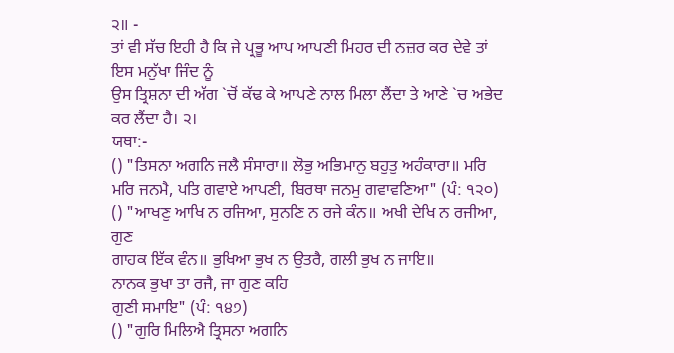੨॥ -
ਤਾਂ ਵੀ ਸੱਚ ਇਹੀ ਹੈ ਕਿ ਜੇ ਪ੍ਰਭੂ ਆਪ ਆਪਣੀ ਮਿਹਰ ਦੀ ਨਜ਼ਰ ਕਰ ਦੇਵੇ ਤਾਂ ਇਸ ਮਨੁੱਖਾ ਜਿੰਦ ਨੂੰ
ਉਸ ਤ੍ਰਿਸ਼ਨਾ ਦੀ ਅੱਗ `ਚੋਂ ਕੱਢ ਕੇ ਆਪਣੇ ਨਾਲ ਮਿਲਾ ਲੈਂਦਾ ਤੇ ਆਣੇ `ਚ ਅਭੇਦ ਕਰ ਲੈਂਦਾ ਹੈ। ੨।
ਯਥਾ:-
() "ਤਿਸਨਾ ਅਗਨਿ ਜਲੈ ਸੰਸਾਰਾ॥ ਲੋਭੁ ਅਭਿਮਾਨੁ ਬਹੁਤੁ ਅਹੰਕਾਰਾ॥ ਮਰਿ
ਮਰਿ ਜਨਮੈ, ਪਤਿ ਗਵਾਏ ਆਪਣੀ, ਬਿਰਥਾ ਜਨਮੁ ਗਵਾਵਣਿਆ" (ਪੰ: ੧੨੦)
() "ਆਖਣੁ ਆਖਿ ਨ ਰਜਿਆ, ਸੁਨਣਿ ਨ ਰਜੇ ਕੰਨ॥ ਅਖੀ ਦੇਖਿ ਨ ਰਜੀਆ, ਗੁਣ
ਗਾਹਕ ਇੱਕ ਵੰਨ॥ ਭੁਖਿਆ ਭੁਖ ਨ ਉਤਰੈ, ਗਲੀ ਭੁਖ ਨ ਜਾਇ॥
ਨਾਨਕ ਭੁਖਾ ਤਾ ਰਜੈ, ਜਾ ਗੁਣ ਕਹਿ
ਗੁਣੀ ਸਮਾਇ" (ਪੰ: ੧੪੭)
() "ਗੁਰਿ ਮਿਲਿਐ ਤ੍ਰਿਸਨਾ ਅਗਨਿ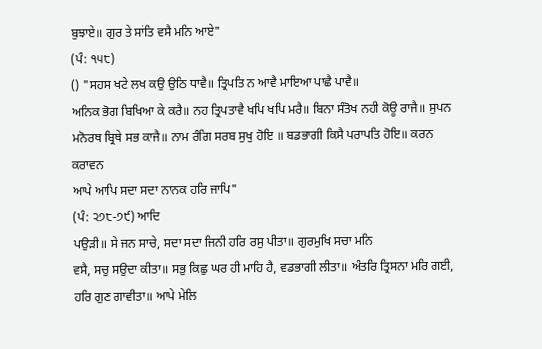ਬੁਝਾਏ॥ ਗੁਰ ਤੇ ਸਾਂਤਿ ਵਸੈ ਮਨਿ ਆਏ"
(ਪੰ: ੧੫੮)
() "ਸਹਸ ਖਟੇ ਲਖ ਕਉ ਉਠਿ ਧਾਵੈ॥ ਤ੍ਰਿਪਤਿ ਨ ਆਵੈ ਮਾਇਆ ਪਾਛੈ ਪਾਵੈ॥
ਅਨਿਕ ਭੋਗ ਬਿਖਿਆ ਕੇ ਕਰੈ॥ ਨਹ ਤ੍ਰਿਪਤਾਵੈ ਖਪਿ ਖਪਿ ਮਰੈ॥ ਬਿਨਾ ਸੰਤੋਖ ਨਹੀ ਕੋਊ ਰਾਜੈ॥ ਸੁਪਨ
ਮਨੋਰਥ ਬ੍ਰਿਥੇ ਸਭ ਕਾਜੈ॥ ਨਾਮ ਰੰਗਿ ਸਰਬ ਸੁਖੁ ਹੋਇ ॥ ਬਡਭਾਗੀ ਕਿਸੈ ਪਰਾਪਤਿ ਹੋਇ॥ ਕਰਨ ਕਰਾਵਨ
ਆਪੇ ਆਪਿ ਸਦਾ ਸਦਾ ਨਾਨਕ ਹਰਿ ਜਾਪਿ"
(ਪੰ: ੨੭੮-੭੯) ਆਦਿ
ਪਉੜੀ॥ ਸੇ ਜਨ ਸਾਚੇ, ਸਦਾ ਸਦਾ ਜਿਨੀ ਹਰਿ ਰਸੁ ਪੀਤਾ॥ ਗੁਰਮੁਖਿ ਸਚਾ ਮਨਿ
ਵਸੈ, ਸਚੁ ਸਉਦਾ ਕੀਤਾ॥ ਸਭੁ ਕਿਛੁ ਘਰ ਹੀ ਮਾਹਿ ਹੈ, ਵਡਭਾਗੀ ਲੀਤਾ॥ ਅੰਤਰਿ ਤ੍ਰਿਸਨਾ ਮਰਿ ਗਈ,
ਹਰਿ ਗੁਣ ਗਾਵੀਤਾ॥ ਆਪੇ ਮੇਲਿ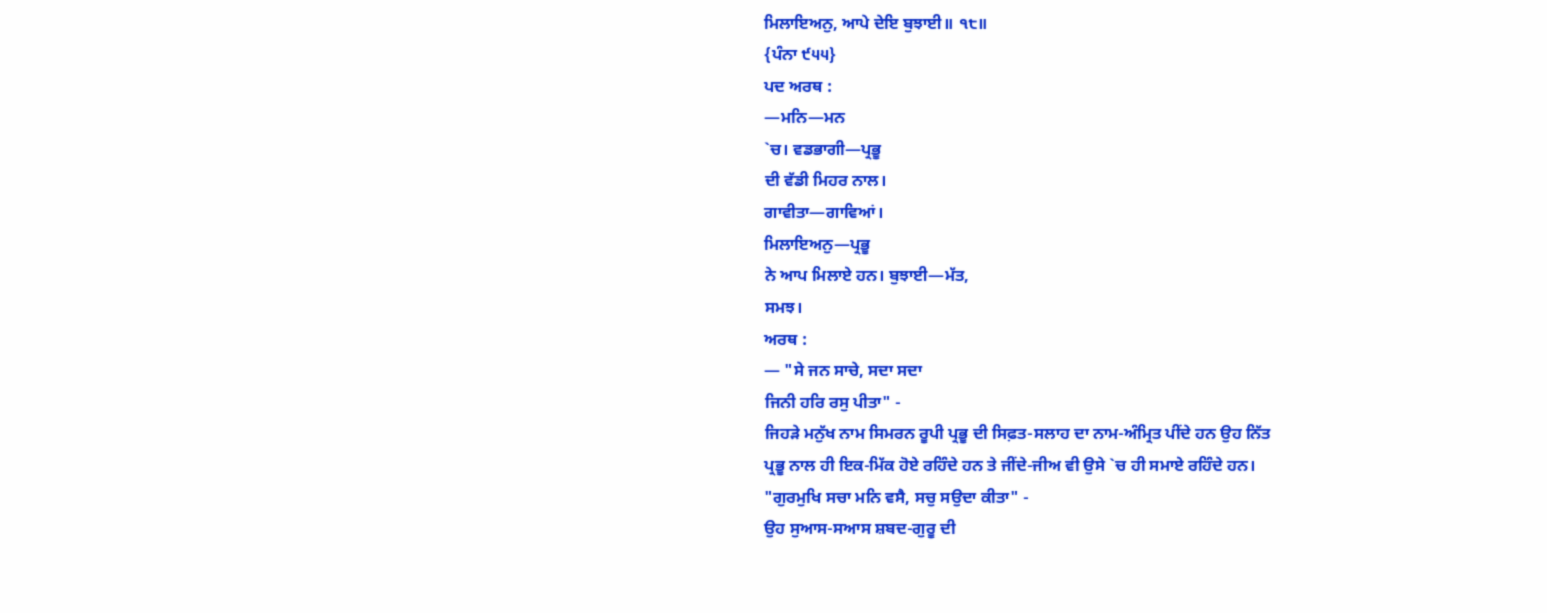ਮਿਲਾਇਅਨੁ, ਆਪੇ ਦੇਇ ਬੁਝਾਈ॥ ੧੮॥
{ਪੰਨਾ ੯੫੫}
ਪਦ ਅਰਥ :
—ਮਨਿ—ਮਨ
`ਚ। ਵਡਭਾਗੀ—ਪ੍ਰਭੂ
ਦੀ ਵੱਡੀ ਮਿਹਰ ਨਾਲ।
ਗਾਵੀਤਾ—ਗਾਵਿਆਂ।
ਮਿਲਾਇਅਨੁ—ਪ੍ਰਭੂ
ਨੇ ਆਪ ਮਿਲਾਏ ਹਨ। ਬੁਝਾਈ—ਮੱਤ,
ਸਮਝ।
ਅਰਥ :
— "ਸੇ ਜਨ ਸਾਚੇ, ਸਦਾ ਸਦਾ
ਜਿਨੀ ਹਰਿ ਰਸੁ ਪੀਤਾ" -
ਜਿਹੜੇ ਮਨੁੱਖ ਨਾਮ ਸਿਮਰਨ ਰੂਪੀ ਪ੍ਰਭੂ ਦੀ ਸਿਫ਼ਤ-ਸਲਾਹ ਦਾ ਨਾਮ-ਅੰਮ੍ਰਿਤ ਪੀਂਦੇ ਹਨ ਉਹ ਨਿੱਤ
ਪ੍ਰਭੂ ਨਾਲ ਹੀ ਇਕ-ਮਿੱਕ ਹੋਏ ਰਹਿੰਦੇ ਹਨ ਤੇ ਜੀਂਦੇ-ਜੀਅ ਵੀ ਉਸੇ `ਚ ਹੀ ਸਮਾਏ ਰਹਿੰਦੇ ਹਨ।
"ਗੁਰਮੁਖਿ ਸਚਾ ਮਨਿ ਵਸੈ, ਸਚੁ ਸਉਦਾ ਕੀਤਾ" -
ਉਹ ਸੁਆਸ-ਸਆਸ ਸ਼ਬਦ-ਗੁਰੂ ਦੀ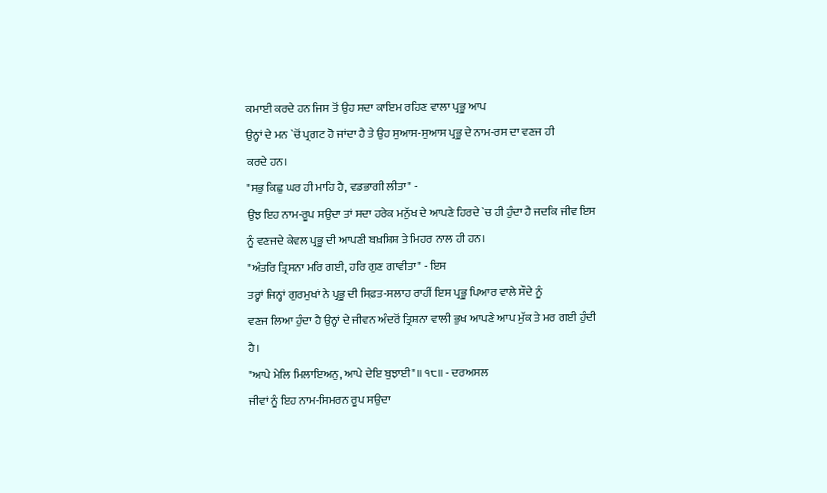ਕਮਾਈ ਕਰਦੇ ਹਨ ਜਿਸ ਤੋਂ ਉਹ ਸਦਾ ਕਾਇਮ ਰਹਿਣ ਵਾਲਾ ਪ੍ਰਭੂ ਆਪ
ਉਨ੍ਹਾਂ ਦੇ ਮਨ `ਚੋਂ ਪ੍ਰਗਟ ਹੋ ਜਾਂਦਾ ਹੈ ਤੇ ਉਹ ਸੁਆਸ-ਸੁਆਸ ਪ੍ਰਭੂ ਦੇ ਨਾਮ-ਰਸ ਦਾ ਵਣਜ ਹੀ
ਕਰਦੇ ਹਨ।
"ਸਭੁ ਕਿਛੁ ਘਰ ਹੀ ਮਾਹਿ ਹੈ, ਵਡਭਾਗੀ ਲੀਤਾ" -
ਉਂਝ ਇਹ ਨਾਮ-ਰੂਪ ਸਉਦਾ ਤਾਂ ਸਦਾ ਹਰੇਕ ਮਨੁੱਖ ਦੇ ਆਪਣੇ ਹਿਰਦੇ `ਚ ਹੀ ਹੁੰਦਾ ਹੈ ਜਦਕਿ ਜੀਵ ਇਸ
ਨੂੰ ਵਣਜਦੇ ਕੇਵਲ ਪ੍ਰਭੂ ਦੀ ਆਪਣੀ ਬਖ਼ਸ਼ਿਸ਼ ਤੇ ਮਿਹਰ ਨਾਲ ਹੀ ਹਨ।
"ਅੰਤਰਿ ਤ੍ਰਿਸਨਾ ਮਰਿ ਗਈ, ਹਰਿ ਗੁਣ ਗਾਵੀਤਾ" - ਇਸ
ਤਰ੍ਹਾਂ ਜਿਨ੍ਹਾਂ ਗੁਰਮੁਖਾਂ ਨੇ ਪ੍ਰਭੂ ਦੀ ਸਿਫ਼ਤ-ਸਲਾਹ ਰਾਹੀਂ ਇਸ ਪ੍ਰਭੂ ਪਿਆਰ ਵਾਲੇ ਸੌਦੇ ਨੂੰ
ਵਣਜ ਲਿਆ ਹੁੰਦਾ ਹੈ ਉਨ੍ਹਾਂ ਦੇ ਜੀਵਨ ਅੰਦਰੋਂ ਤ੍ਰਿਸ਼ਨਾ ਵਾਲੀ ਭੁਖ ਆਪਣੇ ਆਪ ਮੁੱਕ ਤੇ ਮਰ ਗਈ ਹੁੰਦੀ
ਹੈ।
"ਆਪੇ ਮੇਲਿ ਮਿਲਾਇਅਨੁ, ਆਪੇ ਦੇਇ ਬੁਝਾਈ"॥ ੧੮॥ - ਦਰਅਸਲ
ਜੀਵਾਂ ਨੂੰ ਇਹ ਨਾਮ-ਸਿਮਰਨ ਰੂਪ ਸਉਦਾ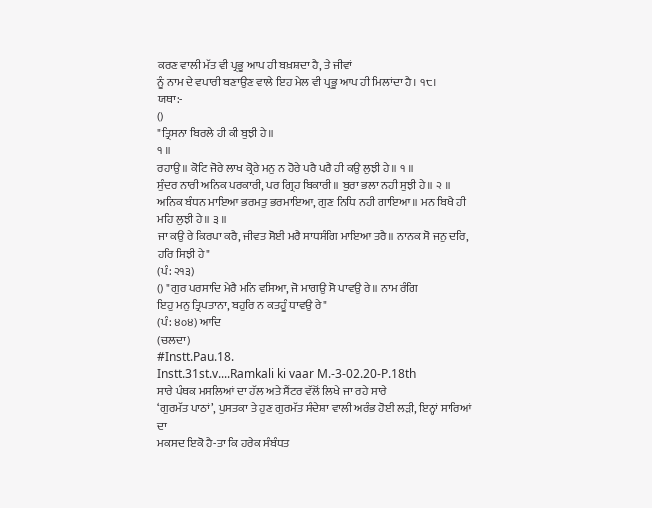ਕਰਣ ਵਾਲੀ ਮੱਤ ਵੀ ਪ੍ਰਭੂ ਆਪ ਹੀ ਬਖ਼ਸ਼ਦਾ ਹੈ, ਤੇ ਜੀਵਾਂ
ਨੂੰ ਨਾਮ ਦੇ ਵਪਾਰੀ ਬਣਾਉਣ ਵਾਲੇ ਇਹ ਮੇਲ ਵੀ ਪ੍ਰਭੂ ਆਪ ਹੀ ਮਿਲਾਂਦਾ ਹੈ। ੧੮।
ਯਥਾ:-
()
"ਤ੍ਰਿਸਨਾ ਬਿਰਲੇ ਹੀ ਕੀ ਬੁਝੀ ਹੇ॥
੧ ॥
ਰਹਾਉ॥ ਕੋਟਿ ਜੋਰੇ ਲਾਖ ਕ੍ਰੋਰੇ ਮਨੁ ਨ ਹੋਰੇ ਪਰੈ ਪਰੈ ਹੀ ਕਉ ਲੁਝੀ ਹੇ॥ ੧ ॥
ਸੁੰਦਰ ਨਾਰੀ ਅਨਿਕ ਪਰਕਾਰੀ, ਪਰ ਗ੍ਰਿਹ ਬਿਕਾਰੀ॥ ਬੁਰਾ ਭਲਾ ਨਹੀ ਸੁਝੀ ਹੇ॥ ੨ ॥
ਅਨਿਕ ਬੰਧਨ ਮਾਇਆ ਭਰਮਤੁ ਭਰਮਾਇਆ, ਗੁਣ ਨਿਧਿ ਨਹੀ ਗਾਇਆ॥ ਮਨ ਬਿਖੈ ਹੀ ਮਹਿ ਲੁਝੀ ਹੇ॥ ੩ ॥
ਜਾ ਕਉ ਰੇ ਕਿਰਪਾ ਕਰੈ, ਜੀਵਤ ਸੋਈ ਮਰੈ ਸਾਧਸੰਗਿ ਮਾਇਆ ਤਰੈ॥ ਨਾਨਕ ਸੋ ਜਨੁ ਦਰਿ, ਹਰਿ ਸਿਝੀ ਹੇ"
(ਪੰ: ੨੧੩)
() "ਗੁਰ ਪਰਸਾਦਿ ਮੇਰੈ ਮਨਿ ਵਸਿਆ, ਜੋ ਮਾਗਉ ਸੋ ਪਾਵਉ ਰੇ॥ ਨਾਮ ਰੰਗਿ
ਇਹੁ ਮਨੁ ਤ੍ਰਿਪਤਾਨਾ, ਬਹੁਰਿ ਨ ਕਤਹੂੰ ਧਾਵਉ ਰੇ"
(ਪੰ: ੪੦੪) ਆਦਿ
(ਚਲਦਾ)
#Instt.Pau.18.
Instt.31st.v....Ramkali ki vaar M.-3-02.20-P.18th
ਸਾਰੇ ਪੰਥਕ ਮਸਲਿਆਂ ਦਾ ਹੱਲ ਅਤੇ ਸੈਂਟਰ ਵੱਲੋਂ ਲਿਖੇ ਜਾ ਰਹੇ ਸਾਰੇ
‘ਗੁਰਮੱਤ ਪਾਠਾਂ’, ਪੁਸਤਕਾ ਤੇ ਹੁਣ ਗੁਰਮੱਤ ਸੰਦੇਸ਼ਾ ਵਾਲੀ ਅਰੰਭ ਹੋਈ ਲੜੀ, ਇਨ੍ਹਾਂ ਸਾਰਿਆਂ ਦਾ
ਮਕਸਦ ਇਕੋ ਹੈ-ਤਾ ਕਿ ਹਰੇਕ ਸੰਬੰਧਤ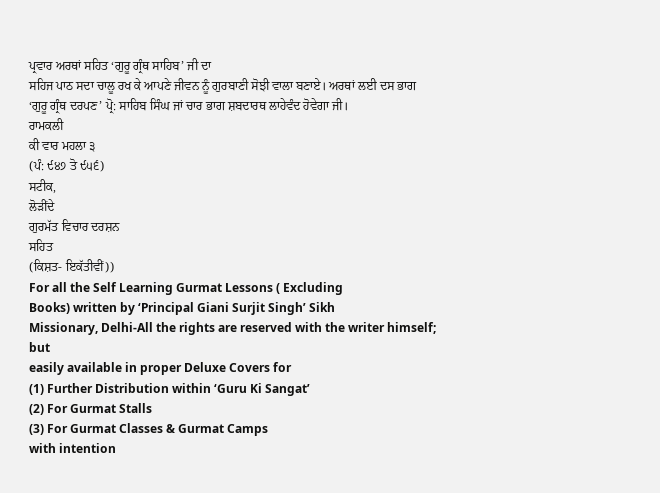ਪ੍ਰਵਾਰ ਅਰਥਾਂ ਸਹਿਤ ‘ਗੁਰੂ ਗ੍ਰੰਥ ਸਾਹਿਬ’ ਜੀ ਦਾ
ਸਹਿਜ ਪਾਠ ਸਦਾ ਚਾਲੂ ਰਖ ਕੇ ਆਪਣੇ ਜੀਵਨ ਨੂੰ ਗੁਰਬਾਣੀ ਸੋਝੀ ਵਾਲਾ ਬਣਾਏ। ਅਰਥਾਂ ਲਈ ਦਸ ਭਾਗ
‘ਗੁਰੂ ਗ੍ਰੰਥ ਦਰਪਣ’ ਪ੍ਰੋ: ਸਾਹਿਬ ਸਿੰਘ ਜਾਂ ਚਾਰ ਭਾਗ ਸ਼ਬਦਾਰਥ ਲਾਹੇਵੰਦ ਹੋਵੇਗਾ ਜੀ।
ਰਾਮਕਲੀ
ਕੀ ਵਾਰ ਮਹਲਾ ੩
(ਪੰ: ੯੪੭ ਤੋ ੯੫੬)
ਸਟੀਕ,
ਲੋੜੀਂਦੇ
ਗੁਰਮੱਤ ਵਿਚਾਰ ਦਰਸ਼ਨ
ਸਹਿਤ
(ਕਿਸ਼ਤ- ਇਕੱਤੀਵੀਂ))
For all the Self Learning Gurmat Lessons ( Excluding
Books) written by ‘Principal Giani Surjit Singh’ Sikh
Missionary, Delhi-All the rights are reserved with the writer himself; but
easily available in proper Deluxe Covers for
(1) Further Distribution within ‘Guru Ki Sangat’
(2) For Gurmat Stalls
(3) For Gurmat Classes & Gurmat Camps
with intention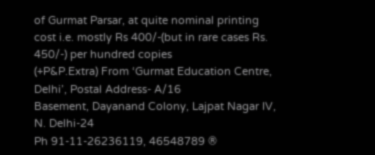of Gurmat Parsar, at quite nominal printing
cost i.e. mostly Rs 400/-(but in rare cases Rs. 450/-) per hundred copies
(+P&P.Extra) From ‘Gurmat Education Centre, Delhi’, Postal Address- A/16
Basement, Dayanand Colony, Lajpat Nagar IV, N. Delhi-24
Ph 91-11-26236119, 46548789 ®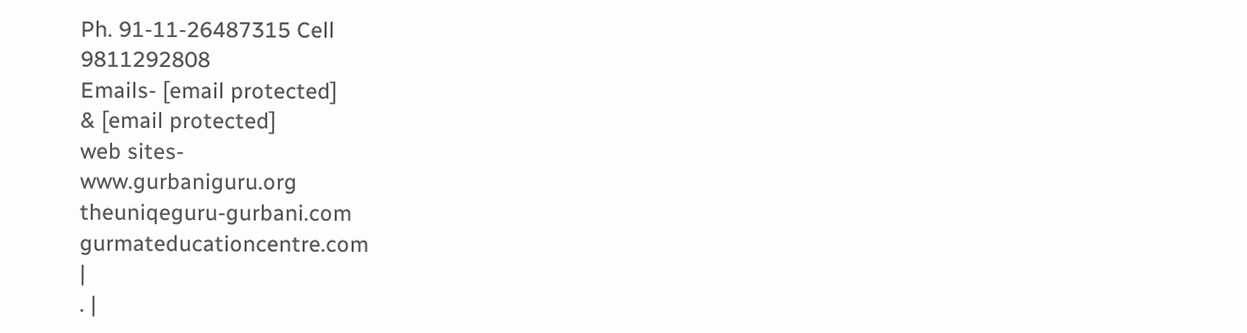Ph. 91-11-26487315 Cell
9811292808
Emails- [email protected]
& [email protected]
web sites-
www.gurbaniguru.org
theuniqeguru-gurbani.com
gurmateducationcentre.com
|
. |